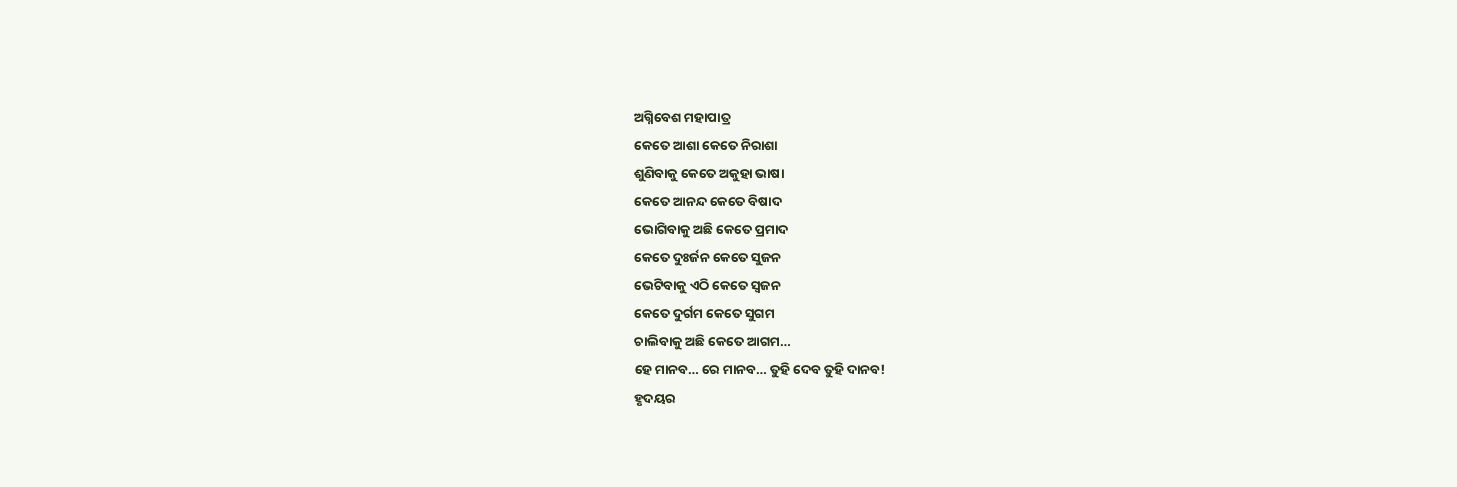ଅଗ୍ନିବେଶ ମହାପାତ୍ର
କେତେ ଆଶା କେତେ ନିରାଶା
ଶୁଣିବାକୁ କେତେ ଅକୁହା ଭାଷା
କେତେ ଆନନ୍ଦ କେତେ ବିଷାଦ
ଭୋଗିବାକୁ ଅଛି କେତେ ପ୍ରମାଦ
କେତେ ଦୁଃର୍ଜନ କେତେ ସୁଜନ
ଭେଟିବାକୁ ଏଠି କେତେ ସ୍ଵଜନ
କେତେ ଦୁର୍ଗମ କେତେ ସୁଗମ
ଚାଲିବାକୁ ଅଛି କେତେ ଆଗମ…
ହେ ମାନବ… ରେ ମାନବ… ତୁହି ଦେବ ତୁହି ଦାନବ!
ହୃଦୟର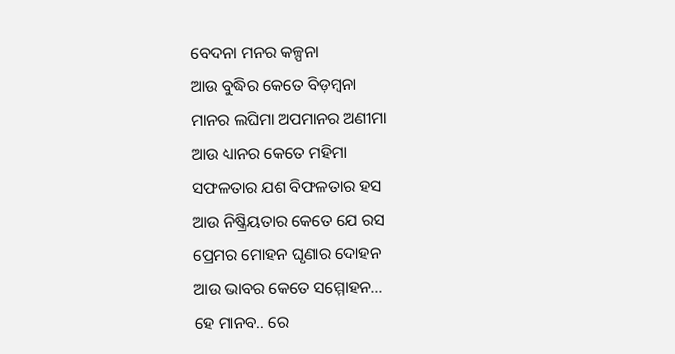ବେଦନା ମନର କଳ୍ପନା
ଆଉ ବୁଦ୍ଧିର କେତେ ବିଡ଼ମ୍ବନା
ମାନର ଲଘିମା ଅପମାନର ଅଣୀମା
ଆଉ ଧ୍ୟାନର କେତେ ମହିମା
ସଫଳତାର ଯଶ ବିଫଳତାର ହସ
ଆଉ ନିଷ୍କ୍ରିୟତାର କେତେ ଯେ ରସ
ପ୍ରେମର ମୋହନ ଘୃଣାର ଦୋହନ
ଆଉ ଭାବର କେତେ ସମ୍ମୋହନ…
ହେ ମାନବ.. ରେ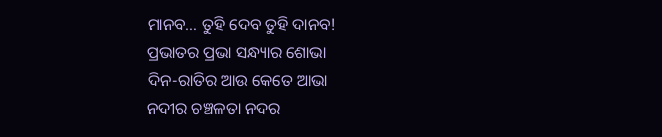ମାନବ… ତୁହି ଦେବ ତୁହି ଦାନବ!
ପ୍ରଭାତର ପ୍ରଭା ସନ୍ଧ୍ୟାର ଶୋଭା
ଦିନ-ରାତିର ଆଉ କେତେ ଆଭା
ନଦୀର ଚଞ୍ଚଳତା ନଦର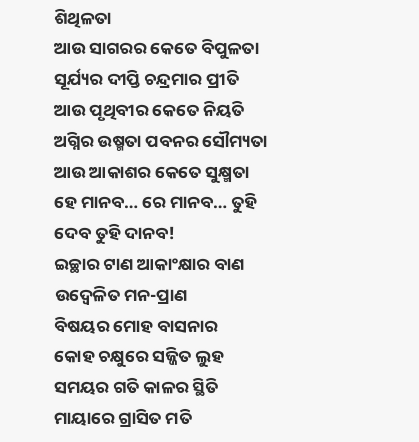ଶିଥିଳତା
ଆଉ ସାଗରର କେତେ ବିପୁଳତା
ସୂର୍ଯ୍ୟର ଦୀପ୍ତି ଚନ୍ଦ୍ରମାର ପ୍ରୀତି
ଆଉ ପୃଥିବୀର କେତେ ନିୟତି
ଅଗ୍ନିର ଉଷ୍ମତା ପବନର ସୌମ୍ୟତା
ଆଉ ଆକାଶର କେତେ ସୁକ୍ଷ୍ମତା
ହେ ମାନବ… ରେ ମାନବ… ତୁହି ଦେବ ତୁହି ଦାନବ!
ଇଚ୍ଛାର ଟାଣ ଆକାଂକ୍ଷାର ବାଣ
ଉଦ୍ବେଳିତ ମନ-ପ୍ରାଣ
ବିଷୟର ମୋହ ବାସନାର
କୋହ ଚକ୍ଷୁରେ ସଜ୍ଜିତ ଲୁହ
ସମୟର ଗତି କାଳର ସ୍ଥିତି
ମାୟାରେ ଗ୍ରାସିତ ମତି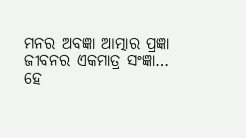ମନର ଅବଜ୍ଞା ଆତ୍ମାର ପ୍ରଜ୍ଞା
ଜୀବନର ଏକମାତ୍ର ସଂଜ୍ଞା…
ହେ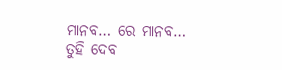ମାନବ… ରେ ମାନବ… ତୁହି ଦେବ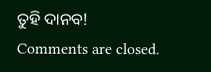ତୁହି ଦାନବ!
Comments are closed.